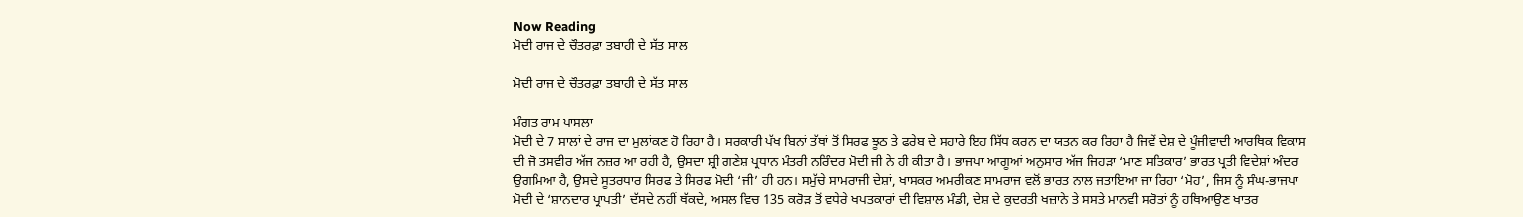Now Reading
ਮੋਦੀ ਰਾਜ ਦੇ ਚੌਤਰਫ਼ਾ ਤਬਾਹੀ ਦੇ ਸੱਤ ਸਾਲ

ਮੋਦੀ ਰਾਜ ਦੇ ਚੌਤਰਫ਼ਾ ਤਬਾਹੀ ਦੇ ਸੱਤ ਸਾਲ

ਮੰਗਤ ਰਾਮ ਪਾਸਲਾ
ਮੋਦੀ ਦੇ 7 ਸਾਲਾਂ ਦੇ ਰਾਜ ਦਾ ਮੁਲਾਂਕਣ ਹੋ ਰਿਹਾ ਹੈ। ਸਰਕਾਰੀ ਪੱਖ ਬਿਨਾਂ ਤੱਥਾਂ ਤੋਂ ਸਿਰਫ ਝੂਠ ਤੇ ਫਰੇਬ ਦੇ ਸਹਾਰੇ ਇਹ ਸਿੱਧ ਕਰਨ ਦਾ ਯਤਨ ਕਰ ਰਿਹਾ ਹੈ ਜਿਵੇਂ ਦੇਸ਼ ਦੇ ਪੂੰਜੀਵਾਦੀ ਆਰਥਿਕ ਵਿਕਾਸ ਦੀ ਜੋ ਤਸਵੀਰ ਅੱਜ ਨਜ਼ਰ ਆ ਰਹੀ ਹੈ, ਉਸਦਾ ਸ਼੍ਰੀ ਗਣੇਸ਼ ਪ੍ਰਧਾਨ ਮੰਤਰੀ ਨਰਿੰਦਰ ਮੋਦੀ ਜੀ ਨੇ ਹੀ ਕੀਤਾ ਹੈ। ਭਾਜਪਾ ਆਗੂਆਂ ਅਨੁਸਾਰ ਅੱਜ ਜਿਹੜਾ ‘ਮਾਣ ਸਤਿਕਾਰ’ ਭਾਰਤ ਪ੍ਰਤੀ ਵਿਦੇਸ਼ਾਂ ਅੰਦਰ ਉਗਮਿਆ ਹੈ, ਉਸਦੇ ਸੂਤਰਧਾਰ ਸਿਰਫ ਤੇ ਸਿਰਫ ਮੋਦੀ ‘ਜੀ’ ਹੀ ਹਨ। ਸਮੁੱਚੇ ਸਾਮਰਾਜੀ ਦੇਸ਼ਾਂ, ਖਾਸਕਰ ਅਮਰੀਕਣ ਸਾਮਰਾਜ ਵਲੋਂ ਭਾਰਤ ਨਾਲ ਜਤਾਇਆ ਜਾ ਰਿਹਾ ‘ਮੋਹ’, ਜਿਸ ਨੂੰ ਸੰਘ-ਭਾਜਪਾ ਮੋਦੀ ਦੇ ‘ਸ਼ਾਨਦਾਰ ਪ੍ਰਾਪਤੀ’ ਦੱਸਦੇ ਨਹੀਂ ਥੱਕਦੇ, ਅਸਲ ਵਿਚ 135 ਕਰੋੜ ਤੋਂ ਵਧੇਰੇ ਖਪਤਕਾਰਾਂ ਦੀ ਵਿਸ਼ਾਲ ਮੰਡੀ, ਦੇਸ਼ ਦੇ ਕੁਦਰਤੀ ਖਜ਼ਾਨੇ ਤੇ ਸਸਤੇ ਮਾਨਵੀ ਸਰੋਤਾਂ ਨੂੰ ਹਥਿਆਉਣ ਖਾਤਰ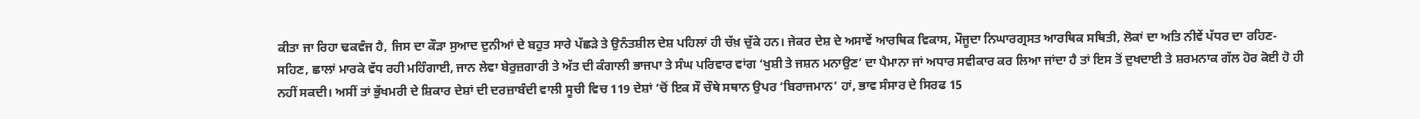ਕੀਤਾ ਜਾ ਰਿਹਾ ਢਕਵੰਜ ਹੈ, ਜਿਸ ਦਾ ਕੌੜਾ ਸੁਆਦ ਦੁਨੀਆਂ ਦੇ ਬਹੁਤ ਸਾਰੇ ਪੱਛੜੇ ਤੇ ਉਨੰਤਸ਼ੀਲ ਦੇਸ਼ ਪਹਿਲਾਂ ਹੀ ਚੱਖ਼ ਚੁੱਕੇ ਹਨ। ਜੇਕਰ ਦੇਸ਼ ਦੇ ਅਸਾਵੇਂ ਆਰਥਿਕ ਵਿਕਾਸ, ਮੌਜੂਦਾ ਨਿਘਾਰਗ੍ਰਸਤ ਆਰਥਿਕ ਸਥਿਤੀ, ਲੋਕਾਂ ਦਾ ਅਤਿ ਨੀਵੇਂ ਪੱਧਰ ਦਾ ਰਹਿਣ-ਸਹਿਣ, ਛਾਲਾਂ ਮਾਰਕੇ ਵੱਧ ਰਹੀ ਮਹਿੰਗਾਈ, ਜਾਨ ਲੇਵਾ ਬੇਰੁਜ਼ਗਾਰੀ ਤੇ ਅੱਤ ਦੀ ਕੰਗਾਲੀ ਭਾਜਪਾ ਤੇ ਸੰਘ ਪਰਿਵਾਰ ਵਾਂਗ ‘ਖੁਸ਼ੀ ਤੇ ਜਸ਼ਨ ਮਨਾਉਣ’ ਦਾ ਪੈਮਾਨਾ ਜਾਂ ਅਧਾਰ ਸਵੀਕਾਰ ਕਰ ਲਿਆ ਜਾਂਦਾ ਹੈ ਤਾਂ ਇਸ ਤੋਂ ਦੁਖਦਾਈ ਤੇ ਸ਼ਰਮਨਾਕ ਗੱਲ ਹੋਰ ਕੋਈ ਹੋ ਹੀ ਨਹੀਂ ਸਕਦੀ। ਅਸੀਂ ਤਾਂ ਭੁੱਖਮਰੀ ਦੇ ਸ਼ਿਕਾਰ ਦੇਸ਼ਾਂ ਦੀ ਦਰਜ਼ਾਬੰਦੀ ਵਾਲੀ ਸੂਚੀ ਵਿਚ 119 ਦੇਸ਼ਾਂ ‘ਚੋਂ ਇਕ ਸੌ ਚੌਥੇ ਸਥਾਨ ਉਪਰ ‘ਬਿਰਾਜਮਾਨ’ ਹਾਂ, ਭਾਵ ਸੰਸਾਰ ਦੇ ਸਿਰਫ 15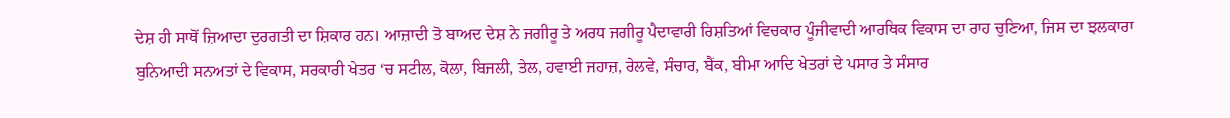ਦੇਸ਼ ਹੀ ਸਾਥੋਂ ਜ਼ਿਆਦਾ ਦੁਰਗਤੀ ਦਾ ਸ਼ਿਕਾਰ ਹਨ। ਆਜ਼ਾਦੀ ਤੋ ਬਾਅਦ ਦੇਸ਼ ਨੇ ਜਗੀਰੂ ਤੇ ਅਰਧ ਜਗੀਰੂ ਪੈਦਾਵਾਰੀ ਰਿਸ਼ਤਿਆਂ ਵਿਚਕਾਰ ਪੂੰਜੀਵਾਦੀ ਆਰਥਿਕ ਵਿਕਾਸ ਦਾ ਰਾਹ ਚੁਣਿਆ, ਜਿਸ ਦਾ ਝਲਕਾਰਾ ਬੁਨਿਆਦੀ ਸਨਅਤਾਂ ਦੇ ਵਿਕਾਸ, ਸਰਕਾਰੀ ਖੇਤਰ ‘ਚ ਸਟੀਲ, ਕੋਲਾ, ਬਿਜਲੀ, ਤੇਲ, ਹਵਾਈ ਜਹਾਜ਼, ਰੇਲਵੇ, ਸੰਚਾਰ, ਬੈਂਕ, ਬੀਮਾ ਆਦਿ ਖੇਤਰਾਂ ਦੇ ਪਸਾਰ ਤੇ ਸੰਸਾਰ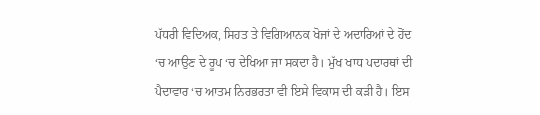ਪੱਧਰੀ ਵਿਦਿਅਕ, ਸਿਹਤ ਤੇ ਵਿਗਿਆਨਕ ਖੋਜਾਂ ਦੇ ਅਦਾਰਿਆਂ ਦੇ ਹੋਂਦ ‘ਚ ਆਉਣ ਦੇ ਰੂਪ ‘ਚ ਦੇਖਿਆ ਜਾ ਸਕਦਾ ਹੈ। ਮੁੱਖ ਖਾਧ ਪਦਾਰਥਾਂ ਦੀ ਪੈਦਾਵਾਰ ‘ਚ ਆਤਮ ਨਿਰਭਰਤਾ ਵੀ ਇਸੇ ਵਿਕਾਸ ਦੀ ਕੜੀ ਹੈ। ਇਸ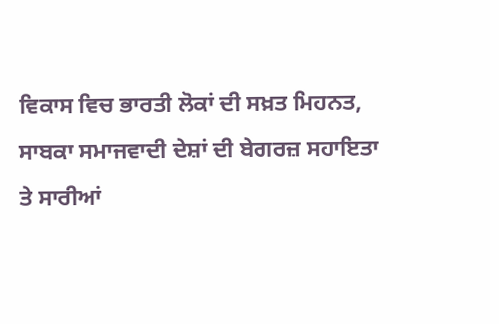ਵਿਕਾਸ ਵਿਚ ਭਾਰਤੀ ਲੋਕਾਂ ਦੀ ਸਖ਼ਤ ਮਿਹਨਤ, ਸਾਬਕਾ ਸਮਾਜਵਾਦੀ ਦੇਸ਼ਾਂ ਦੀ ਬੇਗਰਜ਼ ਸਹਾਇਤਾ ਤੇ ਸਾਰੀਆਂ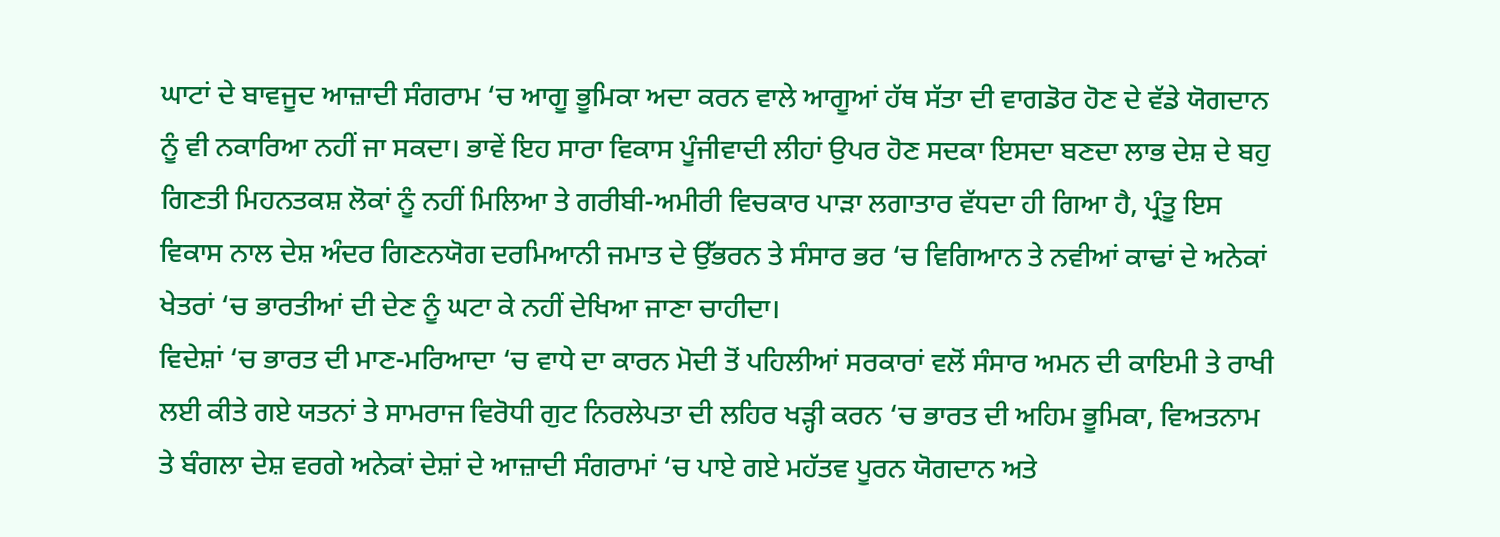ਘਾਟਾਂ ਦੇ ਬਾਵਜੂਦ ਆਜ਼ਾਦੀ ਸੰਗਰਾਮ ‘ਚ ਆਗੂ ਭੂਮਿਕਾ ਅਦਾ ਕਰਨ ਵਾਲੇ ਆਗੂਆਂ ਹੱਥ ਸੱਤਾ ਦੀ ਵਾਗਡੋਰ ਹੋਣ ਦੇ ਵੱਡੇ ਯੋਗਦਾਨ ਨੂੰ ਵੀ ਨਕਾਰਿਆ ਨਹੀਂ ਜਾ ਸਕਦਾ। ਭਾਵੇਂ ਇਹ ਸਾਰਾ ਵਿਕਾਸ ਪੂੰਜੀਵਾਦੀ ਲੀਹਾਂ ਉਪਰ ਹੋਣ ਸਦਕਾ ਇਸਦਾ ਬਣਦਾ ਲਾਭ ਦੇਸ਼ ਦੇ ਬਹੁ ਗਿਣਤੀ ਮਿਹਨਤਕਸ਼ ਲੋਕਾਂ ਨੂੰ ਨਹੀਂ ਮਿਲਿਆ ਤੇ ਗਰੀਬੀ-ਅਮੀਰੀ ਵਿਚਕਾਰ ਪਾੜਾ ਲਗਾਤਾਰ ਵੱਧਦਾ ਹੀ ਗਿਆ ਹੈ, ਪ੍ਰੰਤੂ ਇਸ ਵਿਕਾਸ ਨਾਲ ਦੇਸ਼ ਅੰਦਰ ਗਿਣਨਯੋਗ ਦਰਮਿਆਨੀ ਜਮਾਤ ਦੇ ਉੱਭਰਨ ਤੇ ਸੰਸਾਰ ਭਰ ‘ਚ ਵਿਗਿਆਨ ਤੇ ਨਵੀਆਂ ਕਾਢਾਂ ਦੇ ਅਨੇਕਾਂ ਖੇਤਰਾਂ ‘ਚ ਭਾਰਤੀਆਂ ਦੀ ਦੇਣ ਨੂੰ ਘਟਾ ਕੇ ਨਹੀਂ ਦੇਖਿਆ ਜਾਣਾ ਚਾਹੀਦਾ।
ਵਿਦੇਸ਼ਾਂ ‘ਚ ਭਾਰਤ ਦੀ ਮਾਣ-ਮਰਿਆਦਾ ‘ਚ ਵਾਧੇ ਦਾ ਕਾਰਨ ਮੋਦੀ ਤੋਂ ਪਹਿਲੀਆਂ ਸਰਕਾਰਾਂ ਵਲੋਂ ਸੰਸਾਰ ਅਮਨ ਦੀ ਕਾਇਮੀ ਤੇ ਰਾਖੀ ਲਈ ਕੀਤੇ ਗਏ ਯਤਨਾਂ ਤੇ ਸਾਮਰਾਜ ਵਿਰੋਧੀ ਗੁਟ ਨਿਰਲੇਪਤਾ ਦੀ ਲਹਿਰ ਖੜ੍ਹੀ ਕਰਨ ‘ਚ ਭਾਰਤ ਦੀ ਅਹਿਮ ਭੂਮਿਕਾ, ਵਿਅਤਨਾਮ ਤੇ ਬੰਗਲਾ ਦੇਸ਼ ਵਰਗੇ ਅਨੇਕਾਂ ਦੇਸ਼ਾਂ ਦੇ ਆਜ਼ਾਦੀ ਸੰਗਰਾਮਾਂ ‘ਚ ਪਾਏ ਗਏ ਮਹੱਤਵ ਪੂਰਨ ਯੋਗਦਾਨ ਅਤੇ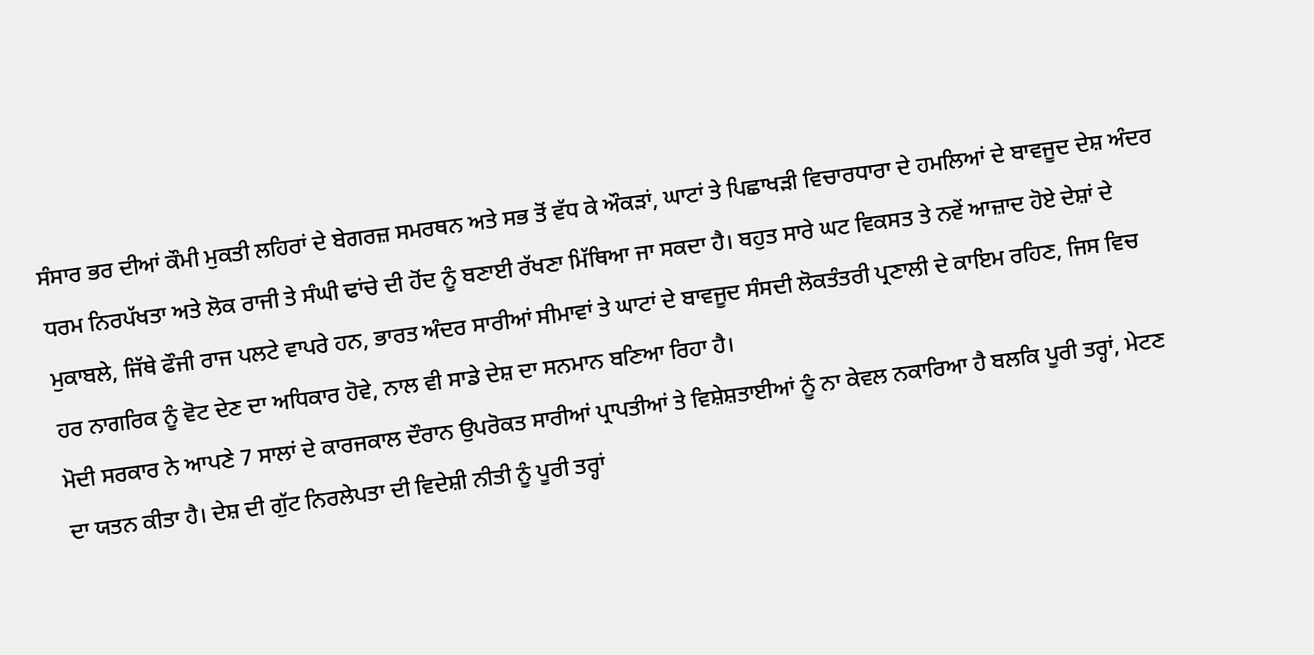ਸੰਸਾਰ ਭਰ ਦੀਆਂ ਕੌਮੀ ਮੁਕਤੀ ਲਹਿਰਾਂ ਦੇ ਬੇਗਰਜ਼ ਸਮਰਥਨ ਅਤੇ ਸਭ ਤੋਂ ਵੱਧ ਕੇ ਔਕੜਾਂ, ਘਾਟਾਂ ਤੇ ਪਿਛਾਖੜੀ ਵਿਚਾਰਧਾਰਾ ਦੇ ਹਮਲਿਆਂ ਦੇ ਬਾਵਜੂਦ ਦੇਸ਼ ਅੰਦਰ ਧਰਮ ਨਿਰਪੱਖਤਾ ਅਤੇ ਲੋਕ ਰਾਜੀ ਤੇ ਸੰਘੀ ਢਾਂਚੇ ਦੀ ਹੋਂਦ ਨੂੰ ਬਣਾਈ ਰੱਖਣਾ ਮਿੱਥਿਆ ਜਾ ਸਕਦਾ ਹੈ। ਬਹੁਤ ਸਾਰੇ ਘਟ ਵਿਕਸਤ ਤੇ ਨਵੇਂ ਆਜ਼ਾਦ ਹੋਏ ਦੇਸ਼ਾਂ ਦੇ ਮੁਕਾਬਲੇ, ਜਿੱਥੇ ਫੌਜੀ ਰਾਜ ਪਲਟੇ ਵਾਪਰੇ ਹਨ, ਭਾਰਤ ਅੰਦਰ ਸਾਰੀਆਂ ਸੀਮਾਵਾਂ ਤੇ ਘਾਟਾਂ ਦੇ ਬਾਵਜੂਦ ਸੰਸਦੀ ਲੋਕਤੰਤਰੀ ਪ੍ਰਣਾਲੀ ਦੇ ਕਾਇਮ ਰਹਿਣ, ਜਿਸ ਵਿਚ ਹਰ ਨਾਗਰਿਕ ਨੂੰ ਵੋਟ ਦੇਣ ਦਾ ਅਧਿਕਾਰ ਹੋਵੇ, ਨਾਲ ਵੀ ਸਾਡੇ ਦੇਸ਼ ਦਾ ਸਨਮਾਨ ਬਣਿਆ ਰਿਹਾ ਹੈ।
ਮੋਦੀ ਸਰਕਾਰ ਨੇ ਆਪਣੇ 7 ਸਾਲਾਂ ਦੇ ਕਾਰਜਕਾਲ ਦੌਰਾਨ ਉਪਰੋਕਤ ਸਾਰੀਆਂ ਪ੍ਰਾਪਤੀਆਂ ਤੇ ਵਿਸ਼ੇਸ਼ਤਾਈਆਂ ਨੂੰ ਨਾ ਕੇਵਲ ਨਕਾਰਿਆ ਹੈ ਬਲਕਿ ਪੂਰੀ ਤਰ੍ਹਾਂ, ਮੇਟਣ ਦਾ ਯਤਨ ਕੀਤਾ ਹੈ। ਦੇਸ਼ ਦੀ ਗੁੱਟ ਨਿਰਲੇਪਤਾ ਦੀ ਵਿਦੇਸ਼ੀ ਨੀਤੀ ਨੂੰ ਪੂਰੀ ਤਰ੍ਹਾਂ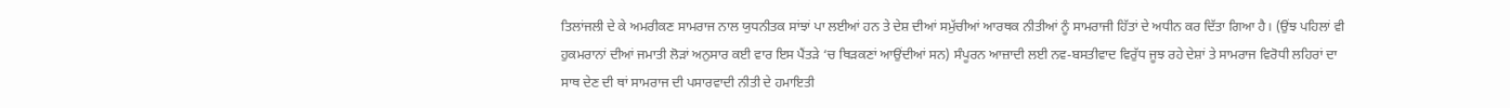ਤਿਲਾਂਜਲੀ ਦੇ ਕੇ ਅਮਰੀਕਣ ਸਾਮਰਾਜ ਨਾਲ ਯੁਧਨੀਤਕ ਸਾਂਝਾਂ ਪਾ ਲਈਆਂ ਹਨ ਤੇ ਦੇਸ਼ ਦੀਆਂ ਸਮੁੱਚੀਆਂ ਆਰਥਕ ਨੀਤੀਆਂ ਨੂੰ ਸਾਮਰਾਜੀ ਹਿੱਤਾਂ ਦੇ ਅਧੀਨ ਕਰ ਦਿੱਤਾ ਗਿਆ ਹੈ। (ਉਂਝ ਪਹਿਲਾਂ ਵੀ ਹੁਕਮਰਾਨਾਂ ਦੀਆਂ ਜਮਾਤੀ ਲੋੜਾਂ ਅਨੁਸਾਰ ਕਈ ਵਾਰ ਇਸ ਪੈਂਤੜੇ ‘ਚ ਥਿੜਕਣਾਂ ਆਉਂਦੀਆਂ ਸਨ) ਸੰਪੂਰਨ ਆਜ਼ਾਦੀ ਲਈ ਨਵ-ਬਸਤੀਵਾਦ ਵਿਰੁੱਧ ਜੂਝ ਰਹੇ ਦੇਸ਼ਾਂ ਤੇ ਸਾਮਰਾਜ ਵਿਰੋਧੀ ਲਹਿਰਾਂ ਦਾ ਸਾਥ ਦੇਣ ਦੀ ਥਾਂ ਸਾਮਰਾਜ ਦੀ ਪਸਾਰਵਾਦੀ ਨੀਤੀ ਦੇ ਹਮਾਇਤੀ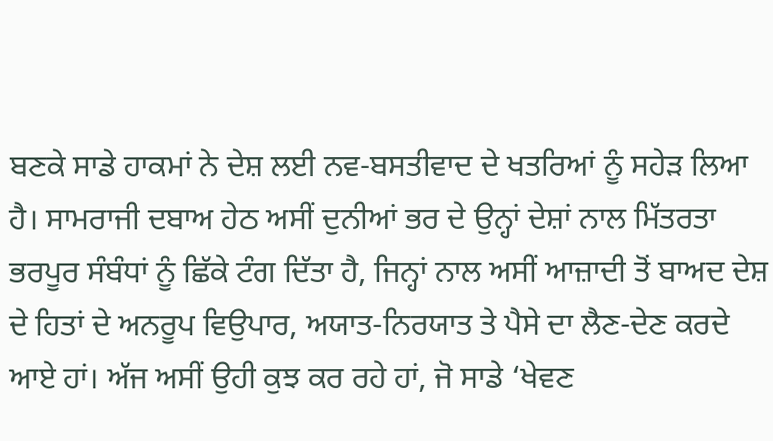ਬਣਕੇ ਸਾਡੇ ਹਾਕਮਾਂ ਨੇ ਦੇਸ਼ ਲਈ ਨਵ-ਬਸਤੀਵਾਦ ਦੇ ਖਤਰਿਆਂ ਨੂੰ ਸਹੇੜ ਲਿਆ ਹੈ। ਸਾਮਰਾਜੀ ਦਬਾਅ ਹੇਠ ਅਸੀਂ ਦੁਨੀਆਂ ਭਰ ਦੇ ਉਨ੍ਹਾਂ ਦੇਸ਼ਾਂ ਨਾਲ ਮਿੱਤਰਤਾ ਭਰਪੂਰ ਸੰਬੰਧਾਂ ਨੂੰ ਛਿੱਕੇ ਟੰਗ ਦਿੱਤਾ ਹੈ, ਜਿਨ੍ਹਾਂ ਨਾਲ ਅਸੀਂ ਆਜ਼ਾਦੀ ਤੋਂ ਬਾਅਦ ਦੇਸ਼ ਦੇ ਹਿਤਾਂ ਦੇ ਅਨਰੂਪ ਵਿਉਪਾਰ, ਅਯਾਤ-ਨਿਰਯਾਤ ਤੇ ਪੈਸੇ ਦਾ ਲੈਣ-ਦੇਣ ਕਰਦੇ ਆਏ ਹਾਂ। ਅੱਜ ਅਸੀਂ ਉਹੀ ਕੁਝ ਕਰ ਰਹੇ ਹਾਂ, ਜੋ ਸਾਡੇ ‘ਖੇਵਣ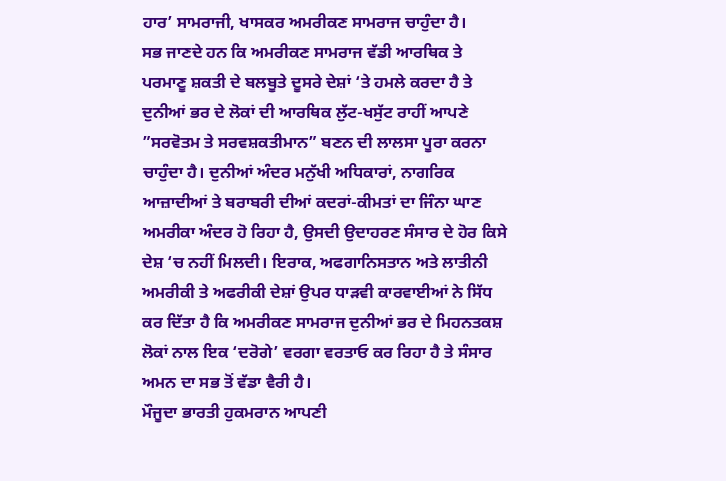ਹਾਰ’ ਸਾਮਰਾਜੀ, ਖਾਸਕਰ ਅਮਰੀਕਣ ਸਾਮਰਾਜ ਚਾਹੁੰਦਾ ਹੈ।
ਸਭ ਜਾਣਦੇ ਹਨ ਕਿ ਅਮਰੀਕਣ ਸਾਮਰਾਜ ਵੱਡੀ ਆਰਥਿਕ ਤੇ ਪਰਮਾਣੂ ਸ਼ਕਤੀ ਦੇ ਬਲਬੂਤੇ ਦੂਸਰੇ ਦੇਸ਼ਾਂ ‘ਤੇ ਹਮਲੇ ਕਰਦਾ ਹੈ ਤੇ ਦੁਨੀਆਂ ਭਰ ਦੇ ਲੋਕਾਂ ਦੀ ਆਰਥਿਕ ਲੁੱਟ-ਖਸੁੱਟ ਰਾਹੀਂ ਆਪਣੇ ”ਸਰਵੋਤਮ ਤੇ ਸਰਵਸ਼ਕਤੀਮਾਨ” ਬਣਨ ਦੀ ਲਾਲਸਾ ਪੂਰਾ ਕਰਨਾ ਚਾਹੁੰਦਾ ਹੈ। ਦੁਨੀਆਂ ਅੰਦਰ ਮਨੁੱਖੀ ਅਧਿਕਾਰਾਂ, ਨਾਗਰਿਕ ਆਜ਼ਾਦੀਆਂ ਤੇ ਬਰਾਬਰੀ ਦੀਆਂ ਕਦਰਾਂ-ਕੀਮਤਾਂ ਦਾ ਜਿੰਨਾ ਘਾਣ ਅਮਰੀਕਾ ਅੰਦਰ ਹੋ ਰਿਹਾ ਹੈ, ਉਸਦੀ ਉਦਾਹਰਣ ਸੰਸਾਰ ਦੇ ਹੋਰ ਕਿਸੇ ਦੇਸ਼ ‘ਚ ਨਹੀਂ ਮਿਲਦੀ। ਇਰਾਕ, ਅਫਗਾਨਿਸਤਾਨ ਅਤੇ ਲਾਤੀਨੀ ਅਮਰੀਕੀ ਤੇ ਅਫਰੀਕੀ ਦੇਸ਼ਾਂ ਉਪਰ ਧਾੜਵੀ ਕਾਰਵਾਈਆਂ ਨੇ ਸਿੱਧ ਕਰ ਦਿੱਤਾ ਹੈ ਕਿ ਅਮਰੀਕਣ ਸਾਮਰਾਜ ਦੁਨੀਆਂ ਭਰ ਦੇ ਮਿਹਨਤਕਸ਼ ਲੋਕਾਂ ਨਾਲ ਇਕ ‘ਦਰੋਗੇ’ ਵਰਗਾ ਵਰਤਾਓ ਕਰ ਰਿਹਾ ਹੈ ਤੇ ਸੰਸਾਰ ਅਮਨ ਦਾ ਸਭ ਤੋਂ ਵੱਡਾ ਵੈਰੀ ਹੈ।
ਮੌਜੂਦਾ ਭਾਰਤੀ ਹੁਕਮਰਾਨ ਆਪਣੀ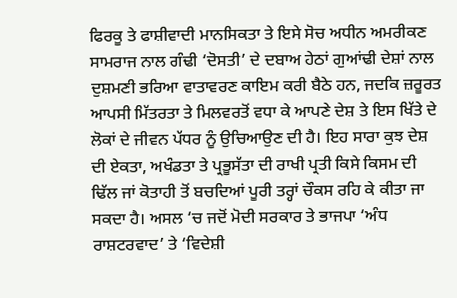ਫਿਰਕੂ ਤੇ ਫਾਸ਼ੀਵਾਦੀ ਮਾਨਸਿਕਤਾ ਤੇ ਇਸੇ ਸੋਚ ਅਧੀਨ ਅਮਰੀਕਣ ਸਾਮਰਾਜ ਨਾਲ ਗੰਢੀ ‘ਦੋਸਤੀ’ ਦੇ ਦਬਾਅ ਹੇਠਾਂ ਗੁਆਂਢੀ ਦੇਸ਼ਾਂ ਨਾਲ ਦੁਸ਼ਮਣੀ ਭਰਿਆ ਵਾਤਾਵਰਣ ਕਾਇਮ ਕਰੀ ਬੈਠੇ ਹਨ, ਜਦਕਿ ਜ਼ਰੂਰਤ ਆਪਸੀ ਮਿੱਤਰਤਾ ਤੇ ਮਿਲਵਰਤੋਂ ਵਧਾ ਕੇ ਆਪਣੇ ਦੇਸ਼ ਤੇ ਇਸ ਖਿੱਤੇ ਦੇ ਲੋਕਾਂ ਦੇ ਜੀਵਨ ਪੱਧਰ ਨੂੰ ਉਚਿਆਉਣ ਦੀ ਹੈ। ਇਹ ਸਾਰਾ ਕੁਝ ਦੇਸ਼ ਦੀ ਏਕਤਾ, ਅਖੰਡਤਾ ਤੇ ਪ੍ਰਭੂਸੱਤਾ ਦੀ ਰਾਖੀ ਪ੍ਰਤੀ ਕਿਸੇ ਕਿਸਮ ਦੀ ਢਿੱਲ ਜਾਂ ਕੋਤਾਹੀ ਤੋਂ ਬਚਦਿਆਂ ਪੂਰੀ ਤਰ੍ਹਾਂ ਚੌਕਸ ਰਹਿ ਕੇ ਕੀਤਾ ਜਾ ਸਕਦਾ ਹੈ। ਅਸਲ ‘ਚ ਜਦੋਂ ਮੋਦੀ ਸਰਕਾਰ ਤੇ ਭਾਜਪਾ ‘ਅੰਧ ਰਾਸ਼ਟਰਵਾਦ’ ਤੇ ‘ਵਿਦੇਸ਼ੀ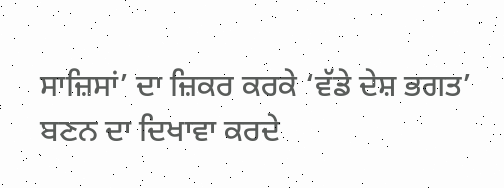ਸਾਜ਼ਿਸਾਂ’ ਦਾ ਜ਼ਿਕਰ ਕਰਕੇ ‘ਵੱਡੇ ਦੇਸ਼ ਭਗਤ’ ਬਣਨ ਦਾ ਦਿਖਾਵਾ ਕਰਦੇ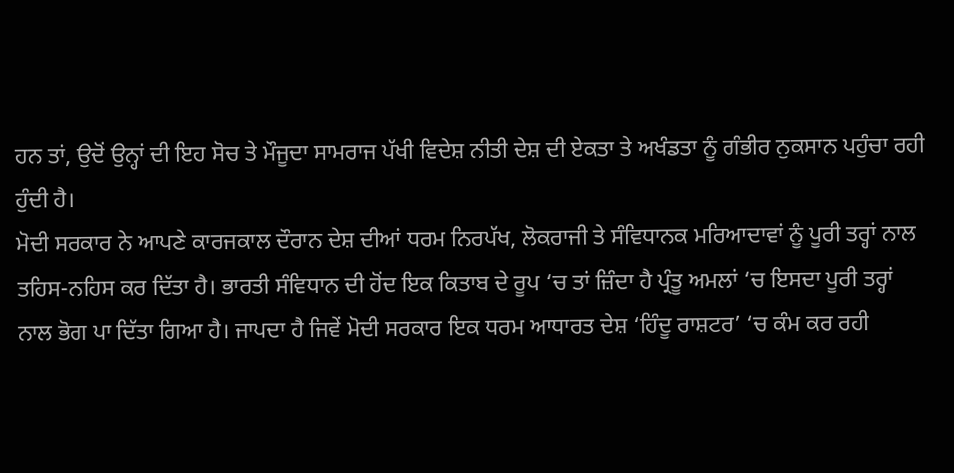ਹਨ ਤਾਂ, ਉਦੋਂ ਉਨ੍ਹਾਂ ਦੀ ਇਹ ਸੋਚ ਤੇ ਮੌਜੂਦਾ ਸਾਮਰਾਜ ਪੱਖੀ ਵਿਦੇਸ਼ ਨੀਤੀ ਦੇਸ਼ ਦੀ ਏਕਤਾ ਤੇ ਅਖੰਡਤਾ ਨੂੰ ਗੰਭੀਰ ਨੁਕਸਾਨ ਪਹੁੰਚਾ ਰਹੀ ਹੁੰਦੀ ਹੈ।
ਮੋਦੀ ਸਰਕਾਰ ਨੇ ਆਪਣੇ ਕਾਰਜਕਾਲ ਦੌਰਾਨ ਦੇਸ਼ ਦੀਆਂ ਧਰਮ ਨਿਰਪੱਖ, ਲੋਕਰਾਜੀ ਤੇ ਸੰਵਿਧਾਨਕ ਮਰਿਆਦਾਵਾਂ ਨੂੰ ਪੂਰੀ ਤਰ੍ਹਾਂ ਨਾਲ ਤਹਿਸ-ਨਹਿਸ ਕਰ ਦਿੱਤਾ ਹੈ। ਭਾਰਤੀ ਸੰਵਿਧਾਨ ਦੀ ਹੋਂਦ ਇਕ ਕਿਤਾਬ ਦੇ ਰੂਪ ‘ਚ ਤਾਂ ਜ਼ਿੰਦਾ ਹੈ ਪ੍ਰੰਤੂ ਅਮਲਾਂ ‘ਚ ਇਸਦਾ ਪੂਰੀ ਤਰ੍ਹਾਂ ਨਾਲ ਭੋਗ ਪਾ ਦਿੱਤਾ ਗਿਆ ਹੈ। ਜਾਪਦਾ ਹੈ ਜਿਵੇਂ ਮੋਦੀ ਸਰਕਾਰ ਇਕ ਧਰਮ ਆਧਾਰਤ ਦੇਸ਼ ‘ਹਿੰਦੂ ਰਾਸ਼ਟਰ’ ‘ਚ ਕੰਮ ਕਰ ਰਹੀ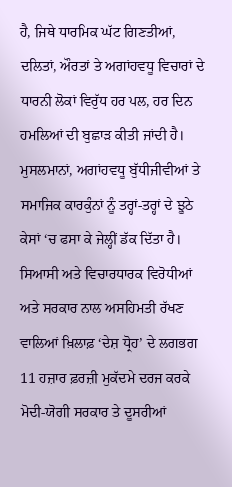ਹੈ, ਜਿਥੇ ਧਾਰਮਿਕ ਘੱਟ ਗਿਣਤੀਆਂ, ਦਲਿਤਾਂ, ਔਰਤਾਂ ਤੇ ਅਗਾਂਹਵਧੂ ਵਿਚਾਰਾਂ ਦੇ ਧਾਰਨੀ ਲੋਕਾਂ ਵਿਰੁੱਧ ਹਰ ਪਲ, ਹਰ ਦਿਨ ਹਮਲਿਆਂ ਦੀ ਬੁਛਾੜ ਕੀਤੀ ਜਾਂਦੀ ਹੈ। ਮੁਸਲਮਾਨਾਂ, ਅਗਾਂਹਵਧੂ ਬੁੱਧੀਜੀਵੀਆਂ ਤੇ ਸਮਾਜਿਕ ਕਾਰਕੁੰਨਾਂ ਨੂੰ ਤਰ੍ਹਾਂ-ਤਰ੍ਹਾਂ ਦੇ ਝੂਠੇ ਕੇਸਾਂ ‘ਚ ਫਸਾ ਕੇ ਜੇਲ੍ਹੀਂ ਡੱਕ ਦਿੱਤਾ ਹੈ। ਸਿਆਸੀ ਅਤੇ ਵਿਚਾਰਧਾਰਕ ਵਿਰੋਧੀਆਂ ਅਤੇ ਸਰਕਾਰ ਨਾਲ ਅਸਹਿਮਤੀ ਰੱਖਣ ਵਾਲਿਆਂ ਖ਼ਿਲਾਫ਼ ‘ਦੇਸ਼ ਧ੍ਰੋਹ’ ਦੇ ਲਗਭਗ 11 ਹਜ਼ਾਰ ਫ਼ਰਜ਼ੀ ਮੁਕੱਦਮੇ ਦਰਜ ਕਰਕੇ ਮੋਦੀ-ਯੋਗੀ ਸਰਕਾਰ ਤੇ ਦੂਸਰੀਆਂ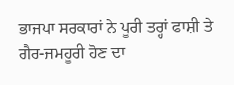ਭਾਜਪਾ ਸਰਕਾਰਾਂ ਨੇ ਪੂਰੀ ਤਰ੍ਹਾਂ ਫਾਸ਼ੀ ਤੇ ਗੈਰ-ਜਮਹੂਰੀ ਹੋਣ ਦਾ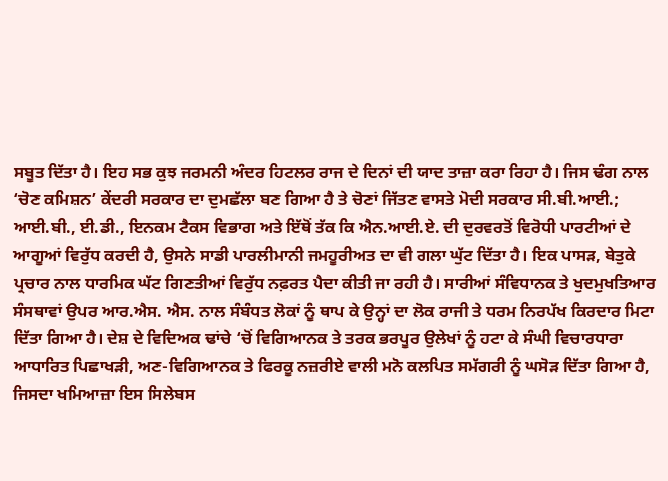ਸਬੂਤ ਦਿੱਤਾ ਹੈ। ਇਹ ਸਭ ਕੁਝ ਜਰਮਨੀ ਅੰਦਰ ਹਿਟਲਰ ਰਾਜ ਦੇ ਦਿਨਾਂ ਦੀ ਯਾਦ ਤਾਜ਼ਾ ਕਰਾ ਰਿਹਾ ਹੈ। ਜਿਸ ਢੰਗ ਨਾਲ ‘ਚੋਣ ਕਮਿਸ਼ਨ’ ਕੇਂਦਰੀ ਸਰਕਾਰ ਦਾ ਦੁਮਛੱਲਾ ਬਣ ਗਿਆ ਹੈ ਤੇ ਚੋਣਾਂ ਜਿੱਤਣ ਵਾਸਤੇ ਮੋਦੀ ਸਰਕਾਰ ਸੀ.ਬੀ.ਆਈ.; ਆਈ.ਬੀ., ਈ.ਡੀ., ਇਨਕਮ ਟੈਕਸ ਵਿਭਾਗ ਅਤੇ ਇੱਥੋਂ ਤੱਕ ਕਿ ਐਨ.ਆਈ.ਏ. ਦੀ ਦੁਰਵਰਤੋਂ ਵਿਰੋਧੀ ਪਾਰਟੀਆਂ ਦੇ ਆਗੂਆਂ ਵਿਰੁੱਧ ਕਰਦੀ ਹੈ, ਉਸਨੇ ਸਾਡੀ ਪਾਰਲੀਮਾਨੀ ਜਮਹੂਰੀਅਤ ਦਾ ਵੀ ਗਲਾ ਘੁੱਟ ਦਿੱਤਾ ਹੈ। ਇਕ ਪਾਸੜ, ਬੇਤੁਕੇ ਪ੍ਰਚਾਰ ਨਾਲ ਧਾਰਮਿਕ ਘੱਟ ਗਿਣਤੀਆਂ ਵਿਰੁੱਧ ਨਫ਼ਰਤ ਪੈਦਾ ਕੀਤੀ ਜਾ ਰਹੀ ਹੈ। ਸਾਰੀਆਂ ਸੰਵਿਧਾਨਕ ਤੇ ਖੁਦਮੁਖਤਿਆਰ ਸੰਸਥਾਵਾਂ ਉਪਰ ਆਰ.ਐਸ. ਐਸ. ਨਾਲ ਸੰਬੰਧਤ ਲੋਕਾਂ ਨੂੰ ਥਾਪ ਕੇ ਉਨ੍ਹਾਂ ਦਾ ਲੋਕ ਰਾਜੀ ਤੇ ਧਰਮ ਨਿਰਪੱਖ ਕਿਰਦਾਰ ਮਿਟਾ ਦਿੱਤਾ ਗਿਆ ਹੈ। ਦੇਸ਼ ਦੇ ਵਿਦਿਅਕ ਢਾਂਚੇ ‘ਚੋਂ ਵਿਗਿਆਨਕ ਤੇ ਤਰਕ ਭਰਪੂਰ ਉਲੇਖਾਂ ਨੂੰ ਹਟਾ ਕੇ ਸੰਘੀ ਵਿਚਾਰਧਾਰਾ ਆਧਾਰਿਤ ਪਿਛਾਖੜੀ, ਅਣ-ਵਿਗਿਆਨਕ ਤੇ ਫਿਰਕੂ ਨਜ਼ਰੀਏ ਵਾਲੀ ਮਨੋ ਕਲਪਿਤ ਸਮੱਗਰੀ ਨੂੰ ਘਸੋੜ ਦਿੱਤਾ ਗਿਆ ਹੈ, ਜਿਸਦਾ ਖਮਿਆਜ਼ਾ ਇਸ ਸਿਲੇਬਸ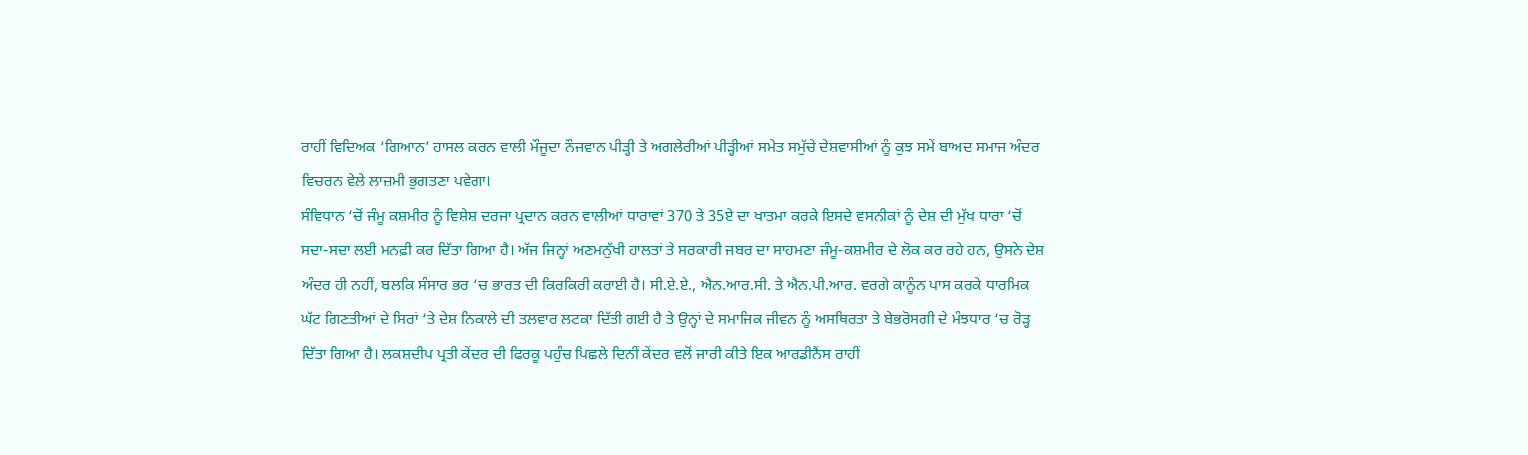ਰਾਹੀਂ ਵਿਦਿਅਕ ‘ਗਿਆਨ’ ਹਾਸਲ ਕਰਨ ਵਾਲੀ ਮੌਜੂਦਾ ਨੌਜਵਾਨ ਪੀੜ੍ਹੀ ਤੇ ਅਗਲੇਰੀਆਂ ਪੀੜ੍ਹੀਆਂ ਸਮੇਤ ਸਮੁੱਚੇ ਦੇਸ਼ਵਾਸੀਆਂ ਨੂੰ ਕੁਝ ਸਮੇਂ ਬਾਅਦ ਸਮਾਜ ਅੰਦਰ ਵਿਚਰਨ ਵੇਲੇ ਲਾਜ਼ਮੀ ਭੁਗਤਣਾ ਪਵੇਗਾ।
ਸੰਵਿਧਾਨ ‘ਚੋਂ ਜੰਮੂ ਕਸ਼ਮੀਰ ਨੂੰ ਵਿਸ਼ੇਸ਼ ਦਰਜਾ ਪ੍ਰਦਾਨ ਕਰਨ ਵਾਲੀਆਂ ਧਾਰਾਵਾਂ 370 ਤੇ 35ਏ ਦਾ ਖਾਤਮਾ ਕਰਕੇ ਇਸਦੇ ਵਸਨੀਕਾਂ ਨੂੰ ਦੇਸ਼ ਦੀ ਮੁੱਖ ਧਾਰਾ ‘ਚੋਂ ਸਦਾ-ਸਦਾ ਲਈ ਮਨਫ਼ੀ ਕਰ ਦਿੱਤਾ ਗਿਆ ਹੈ। ਅੱਜ ਜਿਨ੍ਹਾਂ ਅਣਮਨੁੱਖੀ ਹਾਲਤਾਂ ਤੇ ਸਰਕਾਰੀ ਜਬਰ ਦਾ ਸਾਹਮਣਾ ਜੰਮੂ-ਕਸ਼ਮੀਰ ਦੇ ਲੋਕ ਕਰ ਰਹੇ ਹਨ, ਉਸਨੇ ਦੇਸ਼ ਅੰਦਰ ਹੀ ਨਹੀਂ, ਬਲਕਿ ਸੰਸਾਰ ਭਰ ‘ਚ ਭਾਰਤ ਦੀ ਕਿਰਕਿਰੀ ਕਰਾਈ ਹੈ। ਸੀ.ਏ.ਏ., ਐਨ.ਆਰ.ਸੀ. ਤੇ ਐਨ.ਪੀ.ਆਰ. ਵਰਗੇ ਕਾਨੂੰਨ ਪਾਸ ਕਰਕੇ ਧਾਰਮਿਕ ਘੱਟ ਗਿਣਤੀਆਂ ਦੇ ਸਿਰਾਂ ‘ਤੇ ਦੇਸ਼ ਨਿਕਾਲੇ ਦੀ ਤਲਵਾਰ ਲਟਕਾ ਦਿੱਤੀ ਗਈ ਹੈ ਤੇ ਉਨ੍ਹਾਂ ਦੇ ਸਮਾਜਿਕ ਜੀਵਨ ਨੂੰ ਅਸਥਿਰਤਾ ਤੇ ਬੇਭਰੋਸਗੀ ਦੇ ਮੰਝਧਾਰ ‘ਚ ਰੋੜ੍ਹ ਦਿੱਤਾ ਗਿਆ ਹੈ। ਲਕਸ਼ਦੀਪ ਪ੍ਰਤੀ ਕੇਂਦਰ ਦੀ ਫਿਰਕੂ ਪਹੁੰਚ ਪਿਛਲੇ ਦਿਨੀਂ ਕੇਂਦਰ ਵਲੋਂ ਜਾਰੀ ਕੀਤੇ ਇਕ ਆਰਡੀਨੈਂਸ ਰਾਹੀਂ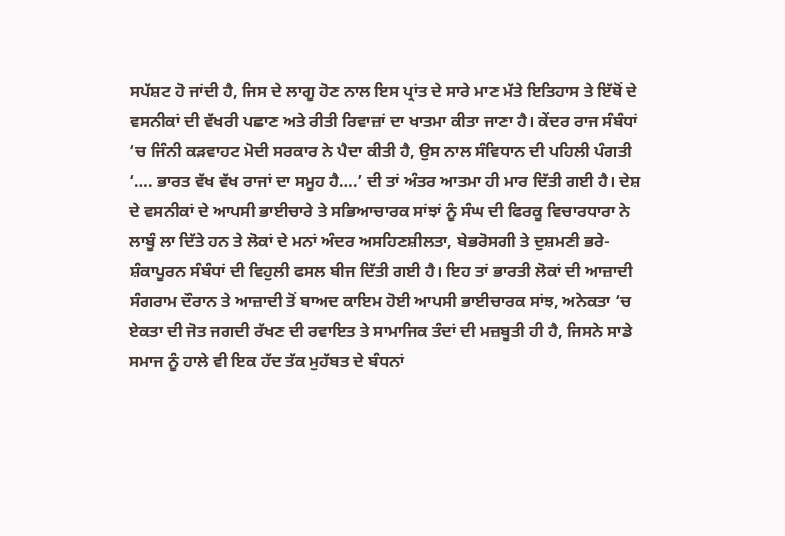ਸਪੱਸ਼ਟ ਹੋ ਜਾਂਦੀ ਹੈ, ਜਿਸ ਦੇ ਲਾਗੂ ਹੋਣ ਨਾਲ ਇਸ ਪ੍ਰਾਂਤ ਦੇ ਸਾਰੇ ਮਾਣ ਮੱਤੇ ਇਤਿਹਾਸ ਤੇ ਇੱਥੋਂ ਦੇ ਵਸਨੀਕਾਂ ਦੀ ਵੱਖਰੀ ਪਛਾਣ ਅਤੇ ਰੀਤੀ ਰਿਵਾਜ਼ਾਂ ਦਾ ਖਾਤਮਾ ਕੀਤਾ ਜਾਣਾ ਹੈ। ਕੇਂਦਰ ਰਾਜ ਸੰਬੰਧਾਂ ‘ਚ ਜਿੰਨੀ ਕੜਵਾਹਟ ਮੋਦੀ ਸਰਕਾਰ ਨੇ ਪੈਦਾ ਕੀਤੀ ਹੈ, ਉਸ ਨਾਲ ਸੰਵਿਧਾਨ ਦੀ ਪਹਿਲੀ ਪੰਗਤੀ ‘…. ਭਾਰਤ ਵੱਖ ਵੱਖ ਰਾਜਾਂ ਦਾ ਸਮੂਹ ਹੈ….’ ਦੀ ਤਾਂ ਅੰਤਰ ਆਤਮਾ ਹੀ ਮਾਰ ਦਿੱਤੀ ਗਈ ਹੈ। ਦੇਸ਼ ਦੇ ਵਸਨੀਕਾਂ ਦੇ ਆਪਸੀ ਭਾਈਚਾਰੇ ਤੇ ਸਭਿਆਚਾਰਕ ਸਾਂਝਾਂ ਨੂੰ ਸੰਘ ਦੀ ਫਿਰਕੂ ਵਿਚਾਰਧਾਰਾ ਨੇ ਲਾਬੂੰ ਲਾ ਦਿੱਤੇ ਹਨ ਤੇ ਲੋਕਾਂ ਦੇ ਮਨਾਂ ਅੰਦਰ ਅਸਹਿਣਸ਼ੀਲਤਾ, ਬੇਭਰੋਸਗੀ ਤੇ ਦੁਸ਼ਮਣੀ ਭਰੇ-ਸ਼ੰਕਾਪੂਰਨ ਸੰਬੰਧਾਂ ਦੀ ਵਿਹੁਲੀ ਫਸਲ ਬੀਜ ਦਿੱਤੀ ਗਈ ਹੈ। ਇਹ ਤਾਂ ਭਾਰਤੀ ਲੋਕਾਂ ਦੀ ਆਜ਼ਾਦੀ ਸੰਗਰਾਮ ਦੌਰਾਨ ਤੇ ਆਜ਼ਾਦੀ ਤੋਂ ਬਾਅਦ ਕਾਇਮ ਹੋਈ ਆਪਸੀ ਭਾਈਚਾਰਕ ਸਾਂਝ, ਅਨੇਕਤਾ ‘ਚ ਏਕਤਾ ਦੀ ਜੋਤ ਜਗਦੀ ਰੱਖਣ ਦੀ ਰਵਾਇਤ ਤੇ ਸਾਮਾਜਿਕ ਤੰਦਾਂ ਦੀ ਮਜ਼ਬੂਤੀ ਹੀ ਹੈ, ਜਿਸਨੇ ਸਾਡੇ ਸਮਾਜ ਨੂੰ ਹਾਲੇ ਵੀ ਇਕ ਹੱਦ ਤੱਕ ਮੁਹੱਬਤ ਦੇ ਬੰਧਨਾਂ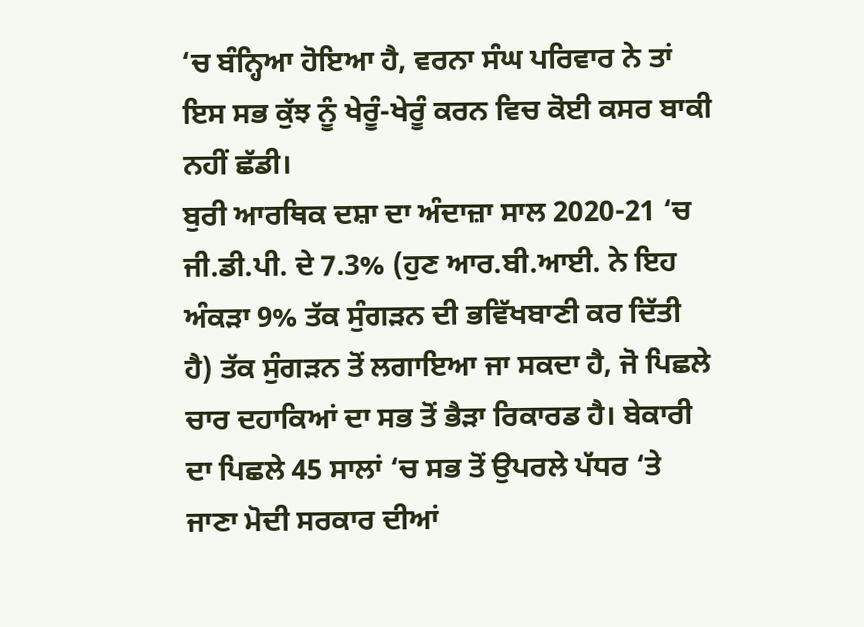‘ਚ ਬੰਨ੍ਹਿਆ ਹੋਇਆ ਹੈ, ਵਰਨਾ ਸੰਘ ਪਰਿਵਾਰ ਨੇ ਤਾਂ ਇਸ ਸਭ ਕੁੱਝ ਨੂੰ ਖੇਰੂੰ-ਖੇਰੂੰ ਕਰਨ ਵਿਚ ਕੋਈ ਕਸਰ ਬਾਕੀ ਨਹੀਂ ਛੱਡੀ।
ਬੁਰੀ ਆਰਥਿਕ ਦਸ਼ਾ ਦਾ ਅੰਦਾਜ਼ਾ ਸਾਲ 2020-21 ‘ਚ ਜੀ.ਡੀ.ਪੀ. ਦੇ 7.3% (ਹੁਣ ਆਰ.ਬੀ.ਆਈ. ਨੇ ਇਹ ਅੰਕੜਾ 9% ਤੱਕ ਸੁੰਗੜਨ ਦੀ ਭਵਿੱਖਬਾਣੀ ਕਰ ਦਿੱਤੀ ਹੈ) ਤੱਕ ਸੁੰਗੜਨ ਤੋਂ ਲਗਾਇਆ ਜਾ ਸਕਦਾ ਹੈ, ਜੋ ਪਿਛਲੇ ਚਾਰ ਦਹਾਕਿਆਂ ਦਾ ਸਭ ਤੋਂ ਭੈੜਾ ਰਿਕਾਰਡ ਹੈ। ਬੇਕਾਰੀ ਦਾ ਪਿਛਲੇ 45 ਸਾਲਾਂ ‘ਚ ਸਭ ਤੋਂ ਉਪਰਲੇ ਪੱਧਰ ‘ਤੇ ਜਾਣਾ ਮੋਦੀ ਸਰਕਾਰ ਦੀਆਂ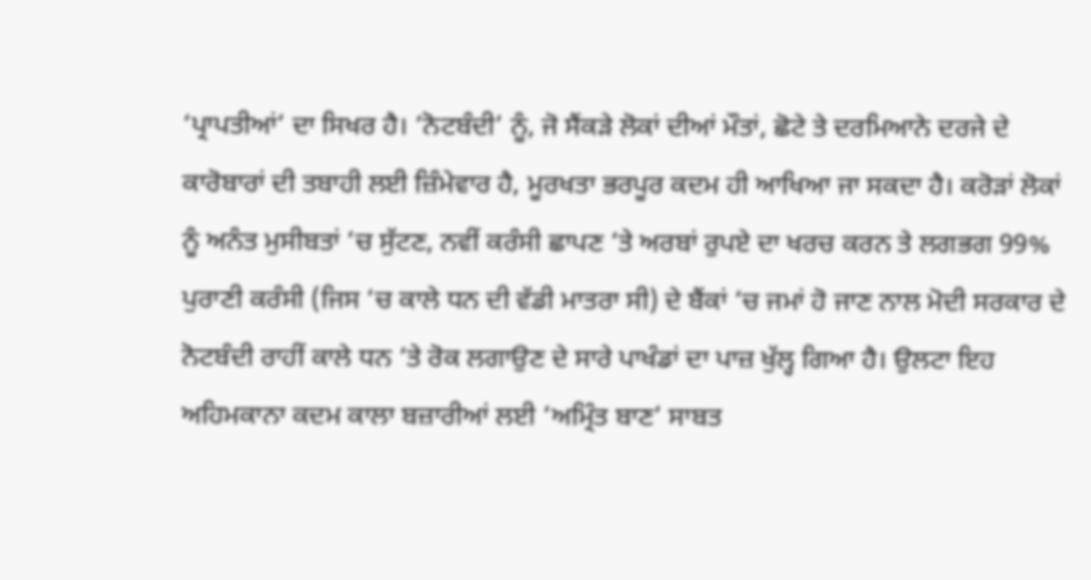‘ਪ੍ਰਾਪਤੀਆਂ’ ਦਾ ਸਿਖਰ ਹੈ। ‘ਨੋਟਬੰਦੀ’ ਨੂੰ, ਜੋ ਸੈਂਕੜੇ ਲੋਕਾਂ ਦੀਆਂ ਮੌਤਾਂ, ਛੋਟੇ ਤੇ ਦਰਮਿਆਨੇ ਦਰਜੇ ਦੇ ਕਾਰੋਬਾਰਾਂ ਦੀ ਤਬਾਹੀ ਲਈ ਜ਼ਿੰਮੇਵਾਰ ਹੈ, ਮੂਰਖਤਾ ਭਰਪੂਰ ਕਦਮ ਹੀ ਆਖਿਆ ਜਾ ਸਕਦਾ ਹੈ। ਕਰੋੜਾਂ ਲੋਕਾਂ ਨੂੰ ਅਨੰਤ ਮੁਸੀਬਤਾਂ ‘ਚ ਸੁੱਟਣ, ਨਵੀਂ ਕਰੰਸੀ ਛਾਪਣ ‘ਤੇ ਅਰਬਾਂ ਰੁਪਏ ਦਾ ਖਰਚ ਕਰਨ ਤੇ ਲਗਭਗ 99% ਪੁਰਾਣੀ ਕਰੰਸੀ (ਜਿਸ ‘ਚ ਕਾਲੇ ਧਨ ਦੀ ਵੱਡੀ ਮਾਤਰਾ ਸੀ) ਦੇ ਬੈਂਕਾਂ ‘ਚ ਜਮਾਂ ਹੋ ਜਾਣ ਨਾਲ ਮੋਦੀ ਸਰਕਾਰ ਦੇ ਨੋਟਬੰਦੀ ਰਾਹੀਂ ਕਾਲੇ ਧਨ ‘ਤੇ ਰੋਕ ਲਗਾਉਣ ਦੇ ਸਾਰੇ ਪਾਖੰਡਾਂ ਦਾ ਪਾਜ਼ ਖੁੱਲ੍ਹ ਗਿਆ ਹੈ। ਉਲਟਾ ਇਹ ਅਹਿਮਕਾਨਾ ਕਦਮ ਕਾਲਾ ਬਜ਼ਾਰੀਆਂ ਲਈ ‘ਅਮ੍ਰਿੰਤ ਬਾਣ’ ਸਾਬਤ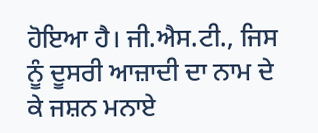ਹੋਇਆ ਹੈ। ਜੀ.ਐਸ.ਟੀ., ਜਿਸ ਨੂੰ ਦੂਸਰੀ ਆਜ਼ਾਦੀ ਦਾ ਨਾਮ ਦੇ ਕੇ ਜਸ਼ਨ ਮਨਾਏ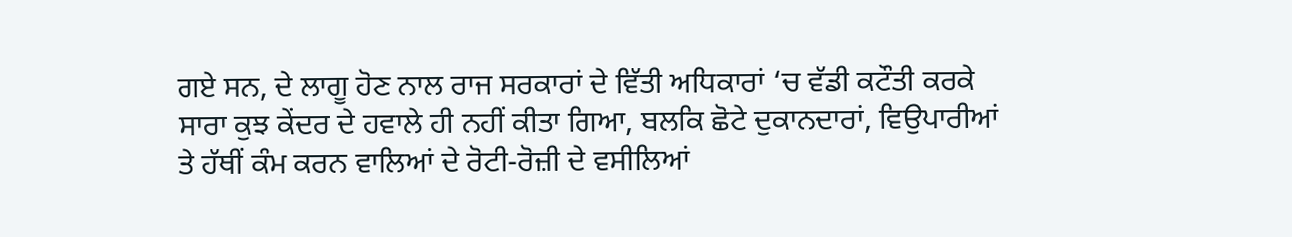ਗਏ ਸਨ, ਦੇ ਲਾਗੂ ਹੋਣ ਨਾਲ ਰਾਜ ਸਰਕਾਰਾਂ ਦੇ ਵਿੱਤੀ ਅਧਿਕਾਰਾਂ ‘ਚ ਵੱਡੀ ਕਟੌਤੀ ਕਰਕੇ ਸਾਰਾ ਕੁਝ ਕੇਂਦਰ ਦੇ ਹਵਾਲੇ ਹੀ ਨਹੀਂ ਕੀਤਾ ਗਿਆ, ਬਲਕਿ ਛੋਟੇ ਦੁਕਾਨਦਾਰਾਂ, ਵਿਉਪਾਰੀਆਂ ਤੇ ਹੱਥੀਂ ਕੰਮ ਕਰਨ ਵਾਲਿਆਂ ਦੇ ਰੋਟੀ-ਰੋਜ਼ੀ ਦੇ ਵਸੀਲਿਆਂ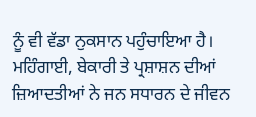ਨੂੰ ਵੀ ਵੱਡਾ ਨੁਕਸਾਨ ਪਹੁੰਚਾਇਆ ਹੈ। ਮਹਿੰਗਾਈ, ਬੇਕਾਰੀ ਤੇ ਪ੍ਰਸ਼ਾਸ਼ਨ ਦੀਆਂ ਜ਼ਿਆਦਤੀਆਂ ਨੇ ਜਨ ਸਧਾਰਨ ਦੇ ਜੀਵਨ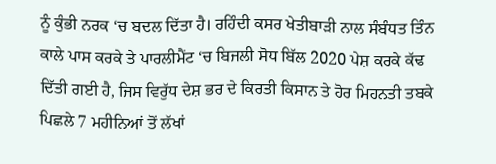ਨੂੰ ਕੁੰਭੀ ਨਰਕ ‘ਚ ਬਦਲ ਦਿੱਤਾ ਹੈ। ਰਹਿੰਦੀ ਕਸਰ ਖੇਤੀਬਾੜੀ ਨਾਲ ਸੰਬੰਧਤ ਤਿੰਨ ਕਾਲੇ ਪਾਸ ਕਰਕੇ ਤੇ ਪਾਰਲੀਮੈਂਟ ‘ਚ ਬਿਜਲੀ ਸੋਧ ਬਿੱਲ 2020 ਪੇਸ਼ ਕਰਕੇ ਕੱਢ ਦਿੱਤੀ ਗਈ ਹੈ, ਜਿਸ ਵਿਰੁੱਧ ਦੇਸ਼ ਭਰ ਦੇ ਕਿਰਤੀ ਕਿਸਾਨ ਤੇ ਹੋਰ ਮਿਹਨਤੀ ਤਬਕੇ ਪਿਛਲੇ 7 ਮਹੀਨਿਆਂ ਤੋਂ ਲੱਖਾਂ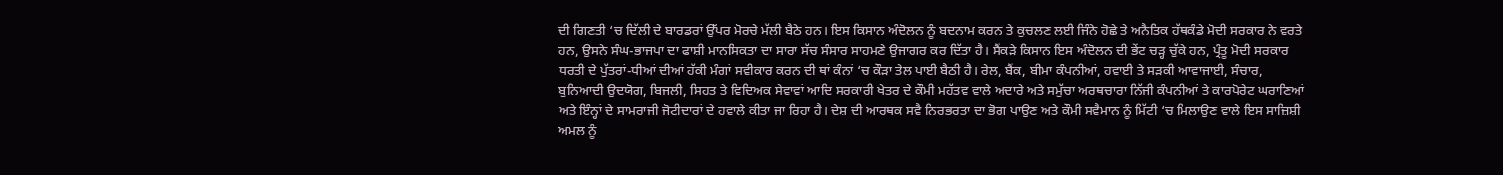ਦੀ ਗਿਣਤੀ ‘ਚ ਦਿੱਲੀ ਦੇ ਬਾਰਡਰਾਂ ਉੱਪਰ ਮੋਰਚੇ ਮੱਲੀ ਬੈਠੇ ਹਨ। ਇਸ ਕਿਸਾਨ ਅੰਦੋਲਨ ਨੂੰ ਬਦਨਾਮ ਕਰਨ ਤੇ ਕੁਚਲਣ ਲਈ ਜਿੰਨੇ ਹੋਛੇ ਤੇ ਅਨੈਤਿਕ ਹੱਥਕੰਡੇ ਮੋਦੀ ਸਰਕਾਰ ਨੇ ਵਰਤੇ ਹਨ, ਉਸਨੇ ਸੰਘ-ਭਾਜਪਾ ਦਾ ਫਾਸ਼ੀ ਮਾਨਸਿਕਤਾ ਦਾ ਸਾਰਾ ਸੱਚ ਸੰਸਾਰ ਸਾਹਮਣੇ ਉਜਾਗਰ ਕਰ ਦਿੱਤਾ ਹੈ। ਸੈਂਕੜੇ ਕਿਸਾਨ ਇਸ ਅੰਦੋਲਨ ਦੀ ਭੇਂਟ ਚੜ੍ਹ ਚੁੱਕੇ ਹਨ, ਪ੍ਰੰਤੂ ਮੋਦੀ ਸਰਕਾਰ ਧਰਤੀ ਦੇ ਪੁੱਤਰਾਂ-ਧੀਆਂ ਦੀਆਂ ਹੱਕੀ ਮੰਗਾਂ ਸਵੀਕਾਰ ਕਰਨ ਦੀ ਥਾਂ ਕੰਨਾਂ ‘ਚ ਕੌੜਾ ਤੇਲ ਪਾਈ ਬੈਠੀ ਹੈ। ਰੇਲ, ਬੈਂਕ, ਬੀਮਾ ਕੰਪਨੀਆਂ, ਹਵਾਈ ਤੇ ਸੜਕੀ ਆਵਾਜਾਈ, ਸੰਚਾਰ, ਬੁਨਿਆਦੀ ਉਦਯੋਗ, ਬਿਜਲੀ, ਸਿਹਤ ਤੇ ਵਿਦਿਅਕ ਸੇਵਾਵਾਂ ਆਦਿ ਸਰਕਾਰੀ ਖੇਤਰ ਦੇ ਕੌਮੀ ਮਹੱਤਵ ਵਾਲੇ ਅਦਾਰੇ ਅਤੇ ਸਮੁੱਚਾ ਅਰਥਚਾਰਾ ਨਿੱਜੀ ਕੰਪਨੀਆਂ ਤੇ ਕਾਰਪੋਰੇਟ ਘਰਾਣਿਆਂ ਅਤੇ ਇੰਨ੍ਹਾਂ ਦੇ ਸਾਮਰਾਜੀ ਜੋਟੀਦਾਰਾਂ ਦੇ ਹਵਾਲੇ ਕੀਤਾ ਜਾ ਰਿਹਾ ਹੈ। ਦੇਸ਼ ਦੀ ਆਰਥਕ ਸਵੈ ਨਿਰਭਰਤਾ ਦਾ ਭੋਗ ਪਾਉਣ ਅਤੇ ਕੌਮੀ ਸਵੈਮਾਨ ਨੂੰ ਮਿੱਟੀ ‘ਚ ਮਿਲਾਉਣ ਵਾਲੇ ਇਸ ਸਾਜ਼ਿਸ਼ੀ ਅਮਲ ਨੂੰ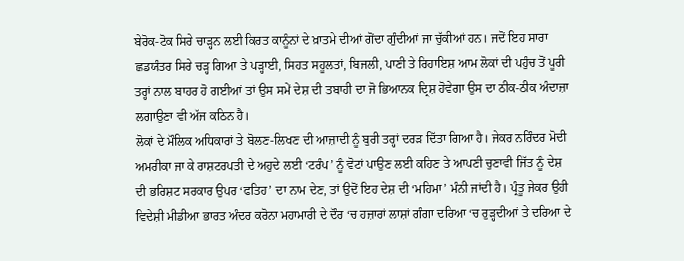ਬੇਰੋਕ-ਟੋਕ ਸਿਰੇ ਚਾੜ੍ਹਨ ਲਈ ਕਿਰਤ ਕਾਨੂੰਨਾਂ ਦੇ ਖ਼ਾਤਮੇ ਦੀਆਂ ਗੋਂਦਾ ਗੁੰਦੀਆਂ ਜਾ ਚੁੱਕੀਆਂ ਹਨ। ਜਦੋਂ ਇਹ ਸਾਰਾ ਛਡਯੰਤਰ ਸਿਰੇ ਚੜ੍ਹ ਗਿਆ ਤੇ ਪੜ੍ਹਾਈ, ਸਿਹਤ ਸਹੂਲਤਾਂ, ਬਿਜਲੀ, ਪਾਣੀ ਤੇ ਰਿਹਾਇਸ਼ ਆਮ ਲੋਕਾਂ ਦੀ ਪਹੁੰਚ ਤੋਂ ਪੂਰੀ ਤਰ੍ਹਾਂ ਨਾਲ ਬਾਹਰ ਹੋ ਗਈਆਂ ਤਾਂ ਉਸ ਸਮੇਂ ਦੇਸ਼ ਦੀ ਤਬਾਹੀ ਦਾ ਜੋ ਭਿਆਨਕ ਦ੍ਰਿਸ਼ ਹੋਵੇਗਾ ਉਸ ਦਾ ਠੀਕ-ਠੀਕ ਅੰਦਾਜ਼ਾ ਲਗਾਉਣਾ ਵੀ ਅੱਜ ਕਠਿਨ ਹੈ।
ਲੋਕਾਂ ਦੇ ਮੌਲਿਕ ਅਧਿਕਾਰਾਂ ਤੇ ਬੋਲਣ-ਲਿਖਣ ਦੀ ਆਜ਼ਾਦੀ ਨੂੰ ਬੁਰੀ ਤਰ੍ਹਾਂ ਦਰੜ ਦਿੱਤਾ ਗਿਆ ਹੈ। ਜੇਕਰ ਨਰਿੰਦਰ ਮੋਦੀ ਅਮਰੀਕਾ ਜਾ ਕੇ ਰਾਸ਼ਟਰਪਤੀ ਦੇ ਅਹੁਦੇ ਲਈ ‘ਟਰੰਪ’ ਨੂੰ ਵੋਟਾਂ ਪਾਉਣ ਲਈ ਕਹਿਣ ਤੇ ਆਪਣੀ ਚੁਣਾਵੀ ਜਿੱਤ ਨੂੰ ਦੇਸ਼ ਦੀ ਭਰਿਸ਼ਟ ਸਰਕਾਰ ਉਪਰ ‘ਫਤਿਹ’ ਦਾ ਨਾਮ ਦੇਣ, ਤਾਂ ਉਦੋਂ ਇਹ ਦੇਸ਼ ਦੀ ‘ਮਹਿਮਾ’ ਮੰਨੀ ਜਾਂਦੀ ਹੈ। ਪ੍ਰੰਤੂ ਜੇਕਰ ਉਹੀ ਵਿਦੇਸ਼ੀ ਮੀਡੀਆ ਭਾਰਤ ਅੰਦਰ ਕਰੋਨਾ ਮਹਾਮਾਰੀ ਦੇ ਦੌਰ ‘ਚ ਹਜ਼ਾਰਾਂ ਲਾਸ਼ਾਂ ਗੰਗਾ ਦਰਿਆ ‘ਚ ਰੁੜ੍ਹਦੀਆਂ ਤੇ ਦਰਿਆ ਦੇ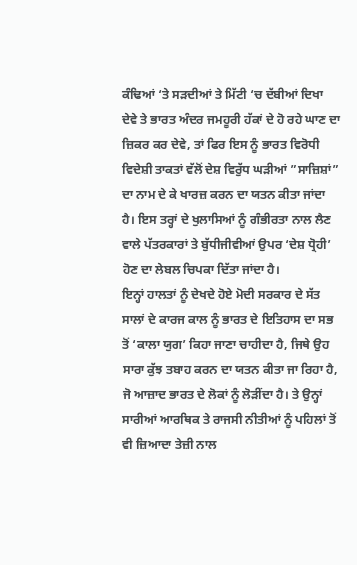ਕੰਢਿਆਂ ‘ਤੇ ਸੜਦੀਆਂ ਤੇ ਮਿੱਟੀ ‘ਚ ਦੱਬੀਆਂ ਦਿਖਾ ਦੇਵੇ ਤੇ ਭਾਰਤ ਅੰਦਰ ਜਮਹੂਰੀ ਹੱਕਾਂ ਦੇ ਹੋ ਰਹੇ ਘਾਣ ਦਾ ਜ਼ਿਕਰ ਕਰ ਦੇਵੇ, ਤਾਂ ਫਿਰ ਇਸ ਨੂੰ ਭਾਰਤ ਵਿਰੋਧੀ ਵਿਦੇਸ਼ੀ ਤਾਕਤਾਂ ਵੱਲੋਂ ਦੇਸ਼ ਵਿਰੁੱਧ ਘੜੀਆਂ ”ਸਾਜ਼ਿਸ਼ਾਂ” ਦਾ ਨਾਮ ਦੇ ਕੇ ਖਾਰਜ਼ ਕਰਨ ਦਾ ਯਤਨ ਕੀਤਾ ਜਾਂਦਾ ਹੈ। ਇਸ ਤਰ੍ਹਾਂ ਦੇ ਖੁਲਾਸਿਆਂ ਨੂੰ ਗੰਭੀਰਤਾ ਨਾਲ ਲੈਣ ਵਾਲੇ ਪੱਤਰਕਾਰਾਂ ਤੇ ਬੁੱਧੀਜੀਵੀਆਂ ਉਪਰ ‘ਦੇਸ਼ ਧ੍ਰੋਹੀ’ ਹੋਣ ਦਾ ਲੇਬਲ ਚਿਪਕਾ ਦਿੱਤਾ ਜਾਂਦਾ ਹੈ।
ਇਨ੍ਹਾਂ ਹਾਲਤਾਂ ਨੂੰ ਦੇਖਦੇ ਹੋਏ ਮੋਦੀ ਸਰਕਾਰ ਦੇ ਸੱਤ ਸਾਲਾਂ ਦੇ ਕਾਰਜ ਕਾਲ ਨੂੰ ਭਾਰਤ ਦੇ ਇਤਿਹਾਸ ਦਾ ਸਭ ਤੋਂ ‘ਕਾਲਾ ਯੁਗ’ ਕਿਹਾ ਜਾਣਾ ਚਾਹੀਦਾ ਹੈ, ਜਿਥੇ ਉਹ ਸਾਰਾ ਕੁੱਝ ਤਬਾਹ ਕਰਨ ਦਾ ਯਤਨ ਕੀਤਾ ਜਾ ਰਿਹਾ ਹੈ, ਜੋ ਆਜ਼ਾਦ ਭਾਰਤ ਦੇ ਲੋਕਾਂ ਨੂੰ ਲੋੜੀਂਦਾ ਹੈ। ਤੇ ਉਨ੍ਹਾਂ ਸਾਰੀਆਂ ਆਰਥਿਕ ਤੇ ਰਾਜਸੀ ਨੀਤੀਆਂ ਨੂੰ ਪਹਿਲਾਂ ਤੋਂ ਵੀ ਜ਼ਿਆਦਾ ਤੇਜ਼ੀ ਨਾਲ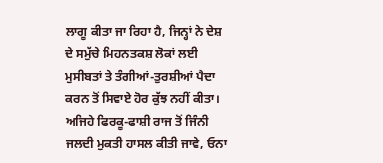ਲਾਗੂ ਕੀਤਾ ਜਾ ਰਿਹਾ ਹੈ, ਜਿਨ੍ਹਾਂ ਨੇ ਦੇਸ਼ ਦੇ ਸਮੁੱਚੇ ਮਿਹਨਤਕਸ਼ ਲੋਕਾਂ ਲਈ ਮੁਸੀਬਤਾਂ ਤੇ ਤੰਗੀਆਂ-ਤੁਰਸ਼ੀਆਂ ਪੈਦਾ ਕਰਨ ਤੋਂ ਸਿਵਾਏ ਹੋਰ ਕੁੱਝ ਨਹੀਂ ਕੀਤਾ। ਅਜਿਹੇ ਫਿਰਕੂ-ਫਾਸ਼ੀ ਰਾਜ ਤੋਂ ਜਿੰਨੀ ਜਲਦੀ ਮੁਕਤੀ ਹਾਸਲ ਕੀਤੀ ਜਾਵੇ, ਓਨਾ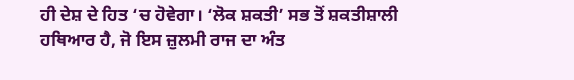ਹੀ ਦੇਸ਼ ਦੇ ਹਿਤ ‘ਚ ਹੋਵੇਗਾ। ‘ਲੋਕ ਸ਼ਕਤੀ’ ਸਭ ਤੋਂ ਸ਼ਕਤੀਸ਼ਾਲੀ ਹਥਿਆਰ ਹੈ, ਜੋ ਇਸ ਜ਼ੁਲਮੀ ਰਾਜ ਦਾ ਅੰਤ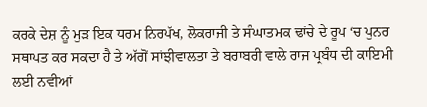ਕਰਕੇ ਦੇਸ਼ ਨੂੰ ਮੁੜ ਇਕ ਧਰਮ ਨਿਰਪੱਖ, ਲੋਕਰਾਜੀ ਤੇ ਸੰਘਾਤਮਕ ਢਾਂਚੇ ਦੇ ਰੂਪ ‘ਚ ਪੁਨਰ ਸਥਾਪਤ ਕਰ ਸਕਦਾ ਹੈ ਤੇ ਅੱਗੋਂ ਸਾਂਝੀਵਾਲਤਾ ਤੇ ਬਰਾਬਰੀ ਵਾਲੇ ਰਾਜ ਪ੍ਰਬੰਧ ਦੀ ਕਾਇਮੀ ਲਈ ਨਵੀਆਂ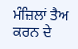ਮੰਜ਼ਿਲਾਂ ਤੈਅ ਕਰਨ ਦੇ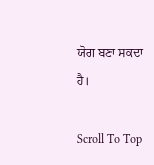ਯੋਗ ਬਣਾ ਸਕਦਾ ਹੈ।

Scroll To Top